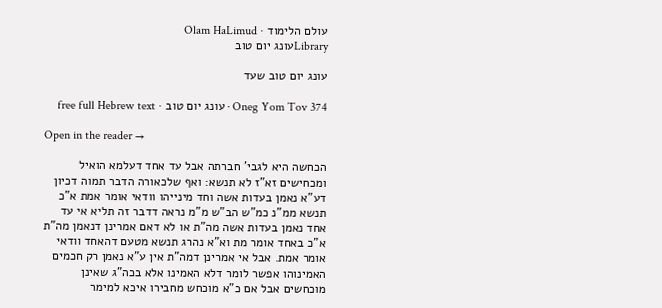עולם הלימוד · Olam HaLimud
Libraryעונג יום טוב

עונג יום טוב שעד

Oneg Yom Tov 374 · עונג יום טוב · free full Hebrew text

Open in the reader →

הכחשה היא לגבי' חברתה אבל עד אחד דעלמא הואיל ומכחישים זא"ז לא תנשא: ואף שלכאורה הדבר תמוה דכיון דע"א נאמן בעדות אשה וחד מינייהו וודאי אומר אמת א"כ תנשא ממ"נ כמ"ש הב"ש מ"מ נראה דדבר זה תליא אי עד אחד נאמן בעדות אשה מה"ת או לא דאם אמרינן דנאמן מה"ת א"כ באחד אומר מת וא"א נהרג תנשא מטעם דהאחד וודאי אומר אמת. אבל אי אמרינן דמה"ת אין ע"א נאמן רק חכמים האמינוהו אפשר לומר דלא האמינו אלא בכה"ג שאינן מוכחשים אבל אם כ"א מוכחש מחבירו איכא למימר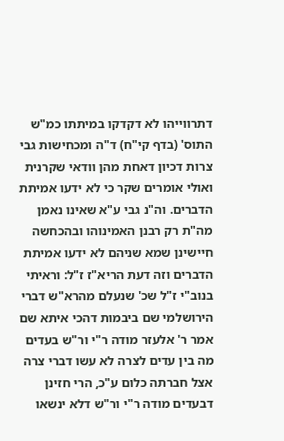דתרווייהו לא דקדקו במיתתו כמ"ש התוס' (בדף קי"ח) ד"ה ומכחישות גבי צרות דכיון דאחת מהן וודאי שקרנית ואולי אומרים שקר כי לא ידעו אמיתת הדברים. וה"נ גבי ע"א שאינו נאמן מה"ת רק רבנן האמינוהו ובהכחשה חיישינן שמא שניהם לא ידעו אמיתת הדברים וזה דעת הריא"ז ז"ל: וראיתי בנוב"י ז"ל שכ' שנעלם מהרא"ש דברי הירושלמי שם ביבמות דהכי איתא שם אמר ר' אלעזר מודה ר"י ור"ש בעדים מה בין עדים לצרה לא עשו דברי צרה אצל חברתה כלום ע"כ, הרי חזינן דבעדים מודה ר"י ור"ש דלא ינשאו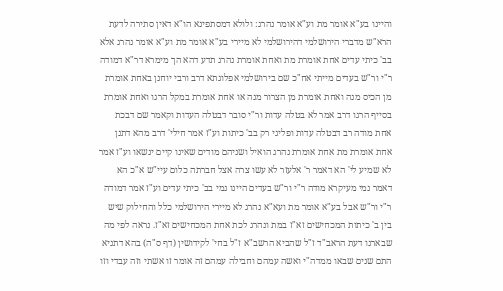והיינו בע"א אומר מת וע"א אומר נהרג: ולולא דמסתפינא הו"א דאין סתירה לדעת הרא"ש מדברי הירושלמי דהירושלמי לא מיירי בע"א אומר מת וע"א אומר נהרג אלא בב' כיתי עדים אחת אומרת מת ואחת אומרת נהרג תדע דהא הך מימרא דר"א דמודה ר"י ור"ש בעדים מייתי אח"כ שם בירושלמי אפלוגתא דרב ורבי יוחנן באחת אומרת מן הכיס מנה ואחת אומרת מן הצרור מנה או אחת אומרת במקל הרגו ואחת אומרת בסייף הרגו דרב אמר לא בטלה עדות ור"י סובר דבטלה העדות וקאמר שם דבכת אחת מודה רב דבטלה עדות ופליגי רק בב' כיתות וע"ז אמר חילי' דרב מהא דתנן אחת אומרת מת אחת אומרת נהרג הואיל ושניהם מודים שאינו קיים ינשאו וע"ז אמר לא שמיע לי' הא דאמר ר' אלעזר לא עשו צרה אצל חברתה כלום עיי"ש א"כ הא דאמר נמי מעיקרא מודה ר"י ור"ש בעדים היינו נמי בב' כיתי עדים וע"ז אמר דמודה ר"י ור"ש אבל בע"א אומר מת ועא"א נהרג לא מיירי הירושלמי כלל והחילוק שיש בין ב' כיתות המכחישים זא"ז במת ונהרג לכת אחת המכחישים זא"ז. נראה לפי מה שבארנו דעת הראב"ד ז"ל שהביא הרשב"א ז"ל בחי' לקידושין (דף ס"ה) בהא דתניא התם שנים שבאו ממדה"י ואשה עמהם וחבילה עמהם זה אומר זו אשתי וזה עבדי וזו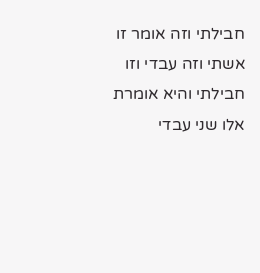חבילתי וזה אומר זו אשתי וזה עבדי וזו חבילתי והיא אומרת אלו שני עבדי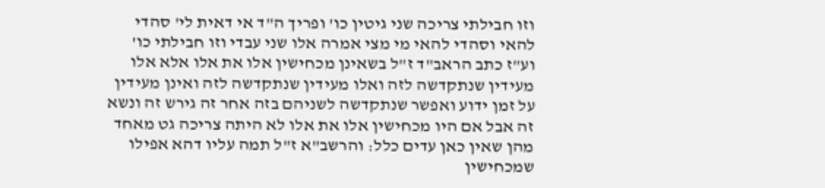וזו חבילתי צריכה שני גיטין כו' ופריך ה"ד אי דאית לי' סהדי להאי וסהדי להאי מי מצי אמרה אלו שני עבדי וזו חבילתי כו' וע"ז כתב הראב"ד ז"ל בשאינן מכחישין אלו את אלו אלא אלו מעידין שנתקדשה לזה ואלו מעידין שנתקדשה לזה ואינן מעידין על זמן ידוע ואפשר שנתקדשה לשניהם בזה אחר זה גירש זה ונשא זה אבל אם היו מכחישין אלו את אלו לא היתה צריכה גט מאחד מהן שאין כאן עדים כלל: והרשב"א ז"ל תמה עליו דהא אפילו שמכחישין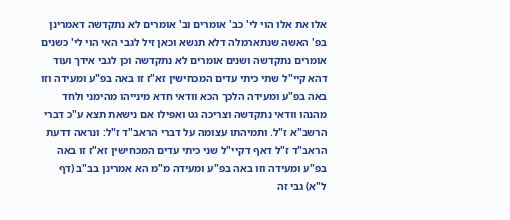אלו את אלו הוי לי' כב' אומרים וב' אומרים לא נתקדשה דאמרינן בפ' האשה שנתארמלה דלא תנשא וכאן זיל לגבי האי הוי לי' כשנים אומרים נתקדשה ושנים אומרים לא נתקדשה וכן לגבי אידך ועוד דהא קיי"ל שתי כיתי עדים המכחישין זא"ז זו באה בפ"ע ומעידה וזו באה בפ"ע ומעידה הלכך הכא וודאי חדא מינייהו מהימני ולחד מהנהו וודאי נתקדשה וצריכה גט ואפילו אם נישאת תצא ע"כ דברי הרשב"א ז"ל. ותמיהתו עצומה על דברי הראב"ד ז"ל: ונראה דדעת הראב"ד ז"ל דאף דקיי"ל שני כיתי עדים המכחישין זא"ז זו באה בפ"ע ומעידה וזו באה בפ"ע ומעידה מ"מ הא אמרינן בב"ב (דף ל"א) גבי זה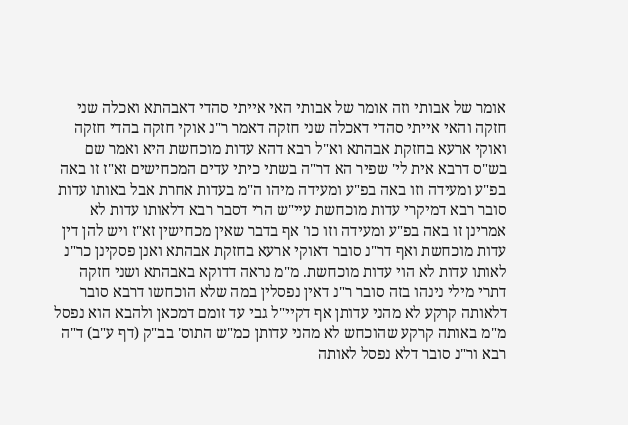אומר של אבותי וזה אומר של אבותי האי אייתי סהדי דאבהתא ואכלה שני חזקה והאי אייתי סהדי דאכלה שני חזקה דאמר ר"נ אוקי חזקה בהדי חזקה ואוקי ארעא בחזקת אבהתא וא"ל רבא דהא עדות מוכחשת היא ואמר שם בש"ס דרבא אית לי' שפיר הא דר"ה בשתי כיתי עדים המכחישים זא"ז זו באה בפ"ע ומעידה וזו באה בפ"ע ומעידה מיהו ה"מ בעדות אחרת אבל באותו עדות סובר רבא דמיקרי עדות מוכחשת עיי"ש הרי דסבר רבא דלאותו עדות לא אמרינן זו באה בפ"ע ומעידה וזו כו' אף בדבר שאין מכחישין זא"ז ויש להן דין עדות מוכחשת ואף דר"נ סובר דאוקי ארעא בחזקת אבהתא ואנן פסקינן כר"נ לאותו עדות לא הוי עדות מוכחשת. מ"מ נראה דדוקא באבהתא ושני חזקה דתרי מילי נינהו בזה סובר ר"נ דאין נפסלין במה שלא הוכחשו דרבא סובר דלאותה קרקע לא מהני עדותן אף דקיי"ל גבי עד זומם דמכאן ולהבא הוא נפסל מ"מ באותה קרקע שהוכחש לא מהני עדותן כמ"ש התוס' בב"ק (דף ע"ב) ד"ה רבא ור"נ סובר דלא נפסל לאותה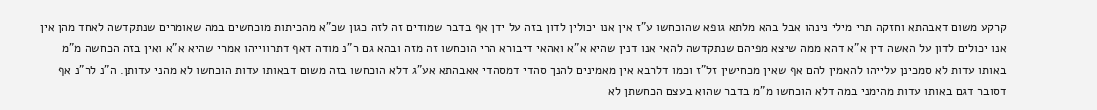קרקע משום דאבהתא וחזקה תרי מילי נינהו אבל בהא מלתא גופא שהוכחשו ע"ז אין אנו יכולין לדון בזה על ידן אף בדבר שמודים זה לזה כגון שכ"א מהכיתות מוכחשים במה שאומרים שנתקדשה לאחד מהן אין אנו יכולים לדון על האשה דין א"א דהא ממה שיצא מפיהם שנתקדשה להאי אנו דנין שהיא א"א ואהאי דיבורא הרי הוכחשו זה מזה ובהא גם ר"נ מודה דאף דתרווייהו אמרי שהיא א"א ואין בזה הכחשה מ"מ באותו עדות לא סמכינן עלייהו להאמין להם אף שאין מכחישין זל"ז וכמו דלרבא אין מאמינים להנך סהדי דמסהדי אאבהתא אע"ג דלא הוכחשו בזה משום דבאותו עדות הוכחשו לא מהני עדותן. ה"נ לר"נ אף דסובר דגם באותו עדות מהימני במה דלא הוכחשו מ"מ בדבר שהוא בעצם הכחשתן לא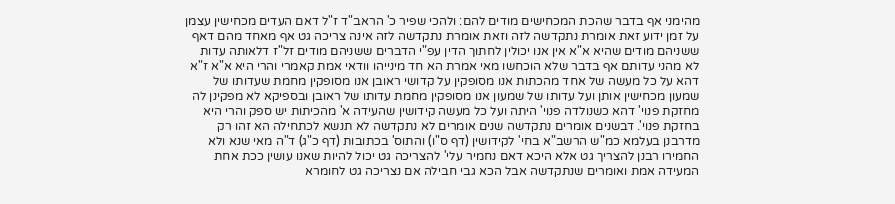מהימני אף בדבר שהכת המכחישים מודים להם: ולהכי שפיר כ' הראב"ד ז"ל דאם העדים מכחישין עצמן על זמן ידוע זאת אומרת נתקדשה לזה וזאת אומרת נתקדשה לזה אינה צריכה גט אף מאחד מהם דאף ששניהם מודים שהיא א"א אין אנו יכולין לחתוך הדין עפ"י הדברים ששניהם מודים זל"ז דלאותה עדות לא מהני עדותם אף בדבר שלא הוכחשו מאי אמרת הא חד מינייהו וודאי אמת קאמרי והרי היא א"א ז"א דהא על כל מעשה של אחד מהכתות אנו מסופקין על קדושי ראובן אנו מסופקין מחמת שעדותו של שמעון מכחישין אותן ועל עדותו של שמעון אנו מסופקין מחמת עדותו של ראובן ובספיקא לא מפקינן לה מחזקת פנוי' דהא כשנולדה פנוי' היתה ועל כל מעשה קידושין שהעידה א' מהכיתות יש ספק והרי היא בחזקת פנוי'. דבשנים אומרים נתקדשה שנים אומרים לא נתקדשה לא תנשא לכתחילה הא זהו רק מדרבנן בעלמא כמ"ש הרשב"א בחי' לקידושין (דף ס"ו) והתוס' בכתובות (דף כ"ג) ד"ה מאי שנא ולא החמירו רבנן להצריך גט אלא היכא דאם נחמיר עלי' להצריכה גט יכול להיות שאנו עושין ככת אחת המעידה אמת ואומרים שנתקדשה אבל הכא גבי חבילה אם נצריכה גט לחומרא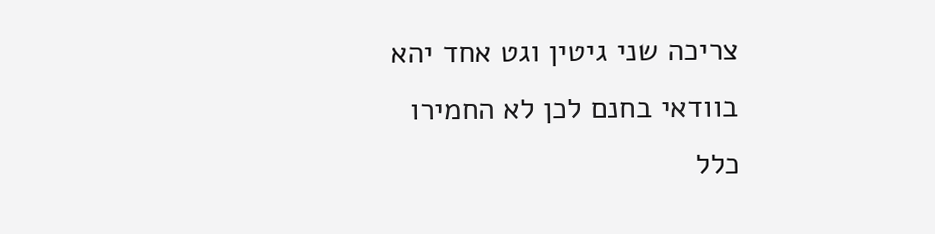צריכה שני גיטין וגט אחד יהא בוודאי בחנם לכן לא החמירו כלל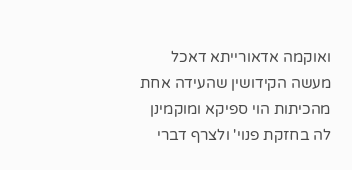ואוקמה אדאורייתא דאכל מעשה הקידושין שהעידה אחת מהכיתות הוי ספיקא ומוקמינן לה בחזקת פנוי' ולצרף דברי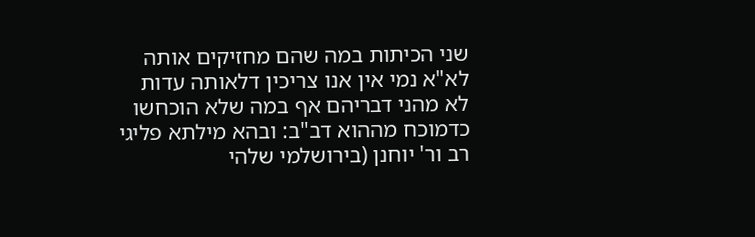שני הכיתות במה שהם מחזיקים אותה לא"א נמי אין אנו צריכין דלאותה עדות לא מהני דבריהם אף במה שלא הוכחשו כדמוכח מההוא דב"ב: ובהא מילתא פליגי רב ור' יוחנן (בירושלמי שלהי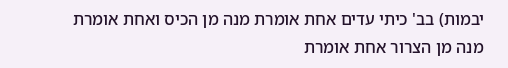יבמות) בב' כיתי עדים אחת אומרת מנה מן הכיס ואחת אומרת מנה מן הצרור אחת אומרת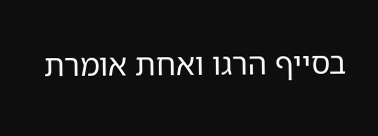בסייף הרגו ואחת אומרת